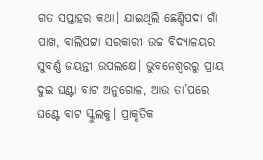ଗତ ସପ୍ତାହର କଥା। ଯାଇଥିଲି ଛେଣ୍ଡିପଦା ଗାଁ ପାଖ, ବାଲିପଟ୍ଟା ସରକାରୀ ଉଚ୍ଚ ବିଦ୍ୟାଳୟର ସୁବର୍ଣ୍ଣ ଜୟନ୍ତୀ ଉପଲକ୍ଷେ। ଭୁବନେଶ୍ୱରରୁ ପ୍ରାୟ ଦୁଇ ଘଣ୍ଟା ବାଟ ଅନୁଗୋଳ, ଆଉ ତା’ପରେ ଘଣ୍ଟେ ବାଟ ସ୍କୁଲକୁ। ପ୍ରାକୃତିକ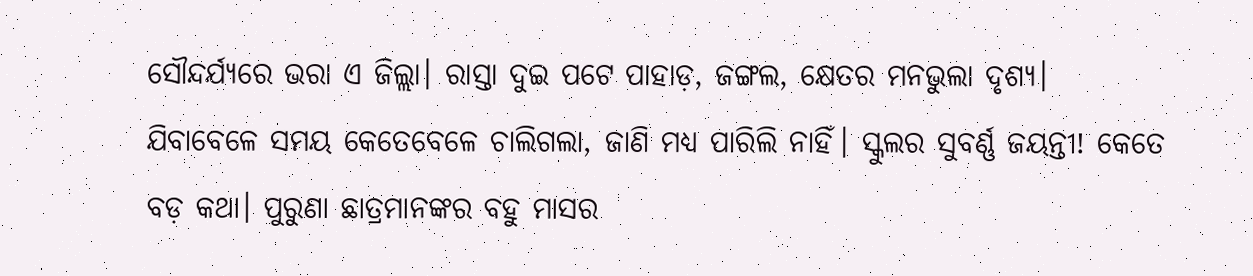ସୌନ୍ଦର୍ଯ୍ୟରେ ଭରା ଏ ଜିଲ୍ଲା। ରାସ୍ତା ଦୁଇ ପଟେ ପାହାଡ଼, ଜଙ୍ଗଲ, କ୍ଷେତର ମନଭୁଲା ଦୃଶ୍ୟ। ଯିବାବେଳେ ସମୟ କେତେବେଳେ ଚାଲିଗଲା, ଜାଣି ମଧ୍ୟ ପାରିଲି ନାହିଁ। ସ୍କୁଲର ସୁବର୍ଣ୍ଣ ଜୟନ୍ତୀ! କେତେ ବଡ଼ କଥା। ପୁରୁଣା ଛାତ୍ରମାନଙ୍କର ବହୁ ମାସର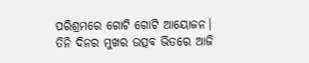ପରିଶ୍ରମରେ ଗୋଟି ଗୋଟି ଆୟୋଜନ। ତିନି ଦିନର ମୁଖର ଉତ୍ସବ ଭିତରେ ଆଜି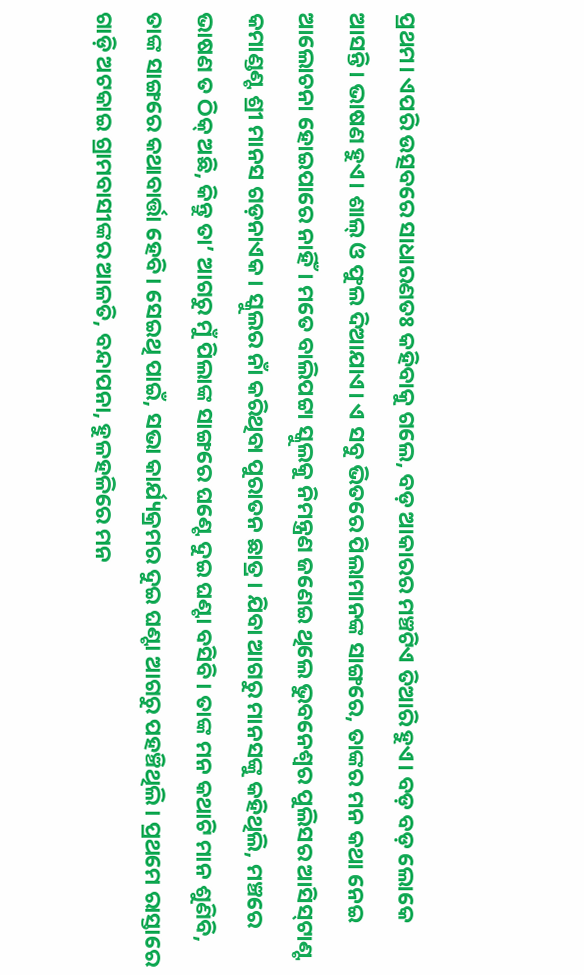ପ୍ରଥମ। ଏପରି ଉତ୍ସବରେ ସାଧାରଣତଃ କହିବାକୁ ଗଲେ, ବଡ଼ ଆକାରର ମଞ୍ଚଟିଏ ତିଆରି ହୁଏ। ବଡ଼ ବଡ଼ ଲୋକେ ଆସନ୍ତି। ଭାଷଣ ହୁଏ। ଶାଲ୍ ଓ ଫୁଲ ଦିଆଯାଏ। ଏ ସବୁ ଭିତରେ ପିଲାମାନଙ୍କ ସାଙ୍ଗରେ, ତାଙ୍କର ମନ କଥା ନେଇ ଆଲୋଚନା ହୋଇପାରେ ନାହିଁ। ମତେ ବାଲିପଟ୍ଟା ସ୍କୁଲକୁ ନିମନ୍ତ୍ରଣ ଜଣେଇ ଥିଲେ ଭୁବନେଶ୍ୱର ପୁଲିସର ଆସିସ୍‌ଟାଣ୍ଟ କମାଣ୍ଡଣ୍ଟ ଶ୍ରୀ ମାନସ ଗଡ଼ନାଏକ। ସ୍କୁଲର ନାଁ କରିଥିବା ପୁରାତନ ଛାତ୍ର। ଯିବା ଆଗରୁ ମାନସଙ୍କୁ କହିଥିଲି, ମଞ୍ଚରେ ଭାଷଣ ତ ଠିକ୍ ଅଛି, କିନ୍ତୁ ତା’ ଆଗରୁ ମୁଁ ପିଲାଙ୍କ ସାଙ୍ଗରେ ଘଣ୍ଟେ ଦୁଇ ଘଣ୍ଟା ବସିବି। ତାଙ୍କ ମନ କଥାଟି ମାନ ଶୁଣିବି, ତାଙ୍କ ସାଙ୍ଗରେ କଥାବାର୍ତ୍ତା ହେବି। ସେଇଥି ପାଇଁ, ସଭା କାର୍ଯ୍ୟକ୍ରମର ଦୁଇ ଘଣ୍ଟା ଆଗରୁ ପହଞ୍ଚିଥିଲି। ପ୍ରଥମେ ରାସ୍ତାରେ ଗାଡ଼ି ଅଟକାଇ ଗ୍ରାମବାସୀଙ୍କର ଆଳତି, ବନ୍ଦାପନା, ହୁଳହଳିରେ ମନ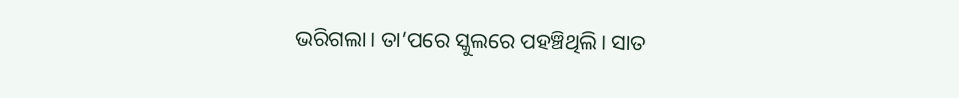ଭରିଗଲା। ତା’ପରେ ସ୍କୁଲରେ ପହଞ୍ଚିଥିଲି। ସାତ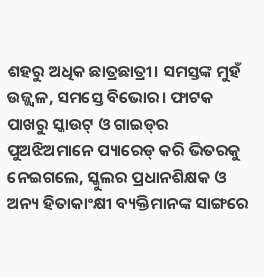ଶହରୁ ଅଧିକ ଛାତ୍ରଛାତ୍ରୀ। ସମସ୍ତଙ୍କ ମୁହଁ ଉଜ୍ଜ୍ବଳ, ସମସ୍ତେ ବିଭୋର। ଫାଟକ ପାଖରୁ ସ୍କାଉଟ୍‌ ଓ ଗାଇଡ୍‌ର ପୁଅଝିଅମାନେ ପ୍ୟାରେଡ୍‌ କରି ଭିତରକୁ ନେଇଗଲେ, ସ୍କୁଲର ପ୍ରଧାନଶିକ୍ଷକ ଓ ଅନ୍ୟ ହିତାକାଂକ୍ଷୀ ବ୍ୟକ୍ତିମାନଙ୍କ ସାଙ୍ଗରେ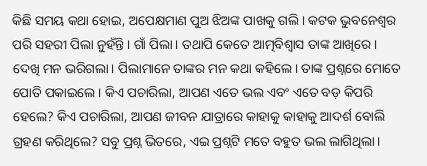କିଛି ସମୟ କଥା ହୋଇ, ଅପେକ୍ଷମାଣ ପୁଅ ଝିଅଙ୍କ ପାଖକୁ ଗଲି। କଟକ ଭୁବନେଶ୍ୱର ପରି ସହରୀ ପିଲା ନୁହଁନ୍ତି। ଗାଁ ପିଲା। ତଥାପି କେତେ ଆତ୍ମବିଶ୍ୱାସ ତାଙ୍କ ଆଖିରେ। ଦେଖି ମନ ଭରିଗଲା। ପିଲାମାନେ ତାଙ୍କର ମନ କଥା କହିଲେ। ତାଙ୍କ ପ୍ରଶ୍ନରେ ମୋତେ ପୋତି ପକାଇଲେ। କିଏ ପଚାରିଲା, ଆପଣ ଏତେ ଭଲ ଏବଂ ଏତେ ବଡ଼ କିପରି ହେଲେ? କିଏ ପଚାରିଲା, ଆପଣ ଜୀବନ ଯାତ୍ରାରେ କାହାକୁ କାହାକୁ ଆଦର୍ଶ ବୋଲି ଗ୍ରହଣ କରିଥିଲେ? ସବୁ ପ୍ରଶ୍ନ ଭିତରେ, ଏଇ ପ୍ରଶ୍ନଟି ମତେ ବହୁତ ଭଲ ଲାଗିଥିଲା।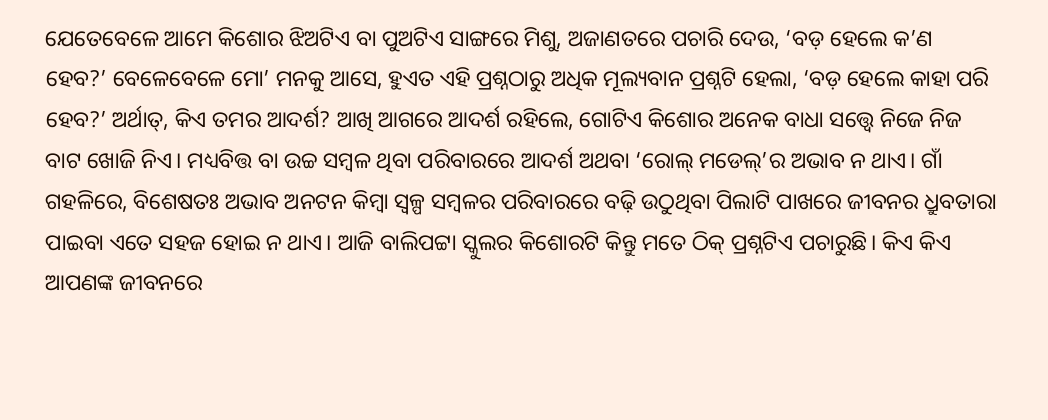ଯେତେବେଳେ ଆମେ କିଶୋର ଝିଅଟିଏ ବା ପୁଅଟିଏ ସାଙ୍ଗରେ ମିଶୁ, ଅଜାଣତରେ ପଚାରି ଦେଉ, ‘ବଡ଼ ହେଲେ କ’ଣ ହେବ?’ ବେଳେବେଳେ ମୋ’ ମନକୁ ଆସେ, ହୁଏତ ଏହି ପ୍ରଶ୍ନଠାରୁ ଅଧିକ ମୂଲ୍ୟବାନ ପ୍ରଶ୍ନଟି ହେଲା, ‘ବଡ଼ ହେଲେ କାହା ପରି ହେବ?’ ଅର୍ଥାତ୍‌, କିଏ ତମର ଆଦର୍ଶ? ଆଖି ଆଗରେ ଆଦର୍ଶ ରହିଲେ, ଗୋଟିଏ କିଶୋର ଅନେକ ବାଧା ସତ୍ତ୍ୱେ ନିଜେ ନିଜ ବାଟ ଖୋଜି ନିଏ। ମଧ୍ୟବିତ୍ତ ବା ଉଚ୍ଚ ସମ୍ବଳ ଥିବା ପରିବାରରେ ଆଦର୍ଶ ଅଥବା ‘ରୋଲ୍‌ ମଡେଲ୍’ର ଅଭାବ ନ ଥାଏ। ଗାଁ ଗହଳିରେ, ବିଶେଷତଃ ଅଭାବ‍ ଅନଟନ କିମ୍ବା ସ୍ୱଳ୍ପ ସମ୍ବଳର ପରିବାରରେ ବଢ଼ି ଉଠୁଥିବା ପିଲାଟି ପାଖରେ ଜୀବନର ଧ୍ରୁବତାରା ପାଇବା ଏତେ ସହଜ ହୋଇ ନ ଥାଏ। ଆଜି ବାଲିପଟ୍ଟା ସ୍କୁଲର କିଶୋରଟି କିନ୍ତୁ ମତେ ଠିକ୍ ପ୍ରଶ୍ନଟିଏ ପଚାରୁଛି। କିଏ କିଏ ଆପଣଙ୍କ ଜୀବନରେ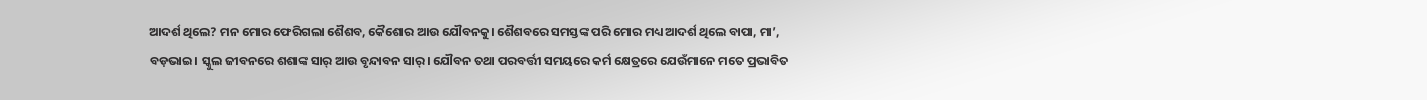ଆଦର୍ଶ ଥିଲେ? ମନ ମୋର ଫେରିଗଲା ଶୈଶବ, କୈଶୋର ଆଉ ଯୌବନକୁ। ଶୈଶବରେ ସମସ୍ତଙ୍କ ପରି ମୋର ମଧ୍ୟ ଆଦର୍ଶ ଥିଲେ ବାପା, ମା’, ବଡ଼ଭାଇ। ସ୍କୁଲ ଜୀବନରେ ଶଶାଙ୍କ ସାର୍‌ ଆଉ ବୃନ୍ଦାବନ ସାର୍‌। ଯୌବନ ତଥା ପରବର୍ତ୍ତୀ ସମୟରେ କର୍ମ କ୍ଷେତ୍ରରେ ଯେଉଁମାନେ ମତେ ପ୍ରଭାବିତ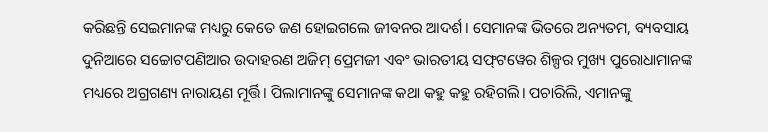କରିଛନ୍ତି ସେଇମାନଙ୍କ ମଧ୍ୟରୁ କେତେ ଜଣ ହୋଇଗଲେ ଜୀବନର ଆଦର୍ଶ। ସେମାନଙ୍କ ଭିତରେ ଅନ୍ୟତମ, ବ୍ୟବସାୟ ଦୁନିଆରେ ସଚ୍ଚୋଟପଣିଆର ଉଦାହରଣ ଅଜିମ୍ ପ୍ରେମଜୀ ଏବଂ ଭାରତୀୟ ସଫ୍‌ଟୱେର ଶିଳ୍ପର ମୁଖ୍ୟ ପୁରୋଧାମାନଙ୍କ ମଧ୍ୟରେ ଅଗ୍ରଗଣ୍ୟ ନାରାୟଣ ମୂର୍ତ୍ତି। ପିଲାମାନଙ୍କୁ ସେମାନଙ୍କ କଥା କହୁ କହୁ ରହିଗଲି। ପଚାରିଲି, ଏମାନଙ୍କୁ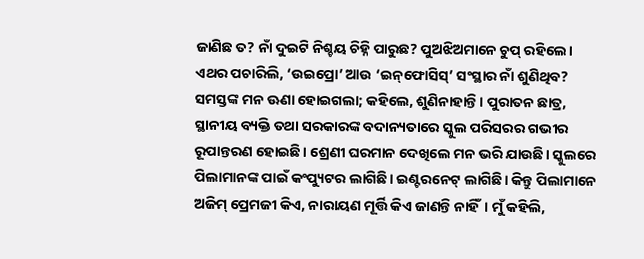ଜାଣିଛ ତ? ନାଁ ଦୁଇଟି ନିଶ୍ଚୟ ଚିହ୍ନି ପାରୁଛ? ପୁଅଝିଅମାନେ ଚୁପ୍ ରହିଲେ। ଏଥର ପଚାରିଲି, ‘ଉଇପ୍ରୋ’ ଆଉ ‘ଇନ୍‌ଫୋସିସ୍‌’ ସଂସ୍ଥାର ନାଁ ଶୁଣିଥିବ? ସମସ୍ତଙ୍କ ମନ ଊଣା ହୋଇଗଲା; କହିଲେ, ଶୁଣିନାହାନ୍ତି। ପୁରାତନ ଛାତ୍ର, ସ୍ଥାନୀୟ ବ୍ୟକ୍ତି ତଥା ସରକାରଙ୍କ ବଦାନ୍ୟତାରେ ସ୍କୁଲ ପରିସରର ଗଭୀର ରୂପାନ୍ତରଣ ହୋଇଛି। ଶ୍ରେଣୀ ଘରମାନ ଦେଖିଲେ ମନ ଭରି ଯାଉଛି। ସ୍କୁଲରେ ପିଲାମାନଙ୍କ ପାଇଁ କଂପ୍ୟୁଟର ଲାଗିଛି। ଇଣ୍ଟରନେଟ୍ ଲାଗିଛି। କିନ୍ତୁ ପିଲାମାନେ ଅଜିମ୍ ପ୍ରେମଜୀ କିଏ, ନାରାୟଣ ମୂର୍ତ୍ତି କିଏ ଜାଣନ୍ତି ନାହିଁ। ମୁଁ କହିଲି,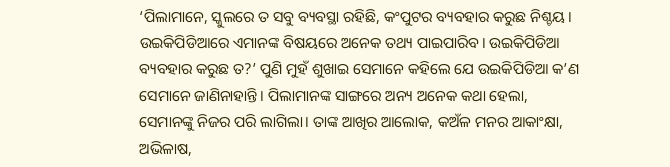‘ପିଲାମାନେ, ସ୍କୁଲରେ ତ ସବୁ ବ୍ୟବସ୍ଥା ରହିଛି, କଂପୁଟର ବ୍ୟବହାର କରୁଛ ନିଶ୍ଚୟ। ଉଇକିପିଡିଆରେ ଏମାନଙ୍କ ବିଷୟରେ ଅନେକ ତଥ୍ୟ ପାଇପାରିବ। ଉଇକିପିଡିଆ ବ୍ୟବହାର କରୁଛ ତ?’ ପୁଣି ମୁହଁ ଶୁଖାଇ ସେମାନେ କହିଲେ ଯେ ଉଇକିପିଡିଆ କ’ଣ ସେମାନେ ଜାଣିନାହାନ୍ତି। ପିଲାମାନଙ୍କ ସାଙ୍ଗରେ ଅନ୍ୟ ଅନେକ କଥା ହେଲା, ସେମାନଙ୍କୁ ନିଜର ପରି ଲାଗିଲା। ତାଙ୍କ ଆଖିର ଆଲୋକ, କଅଁଳ ମନର ଆକାଂକ୍ଷା, ଅଭିଳାଷ,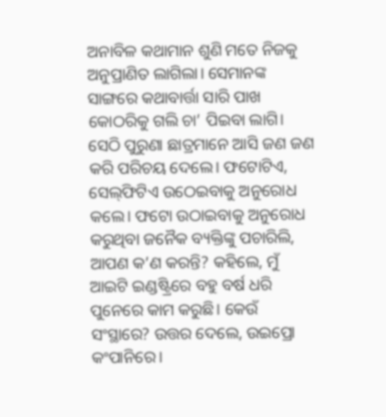ଅନାବିଳ କଥାମାନ ଶୁଣି ମତେ ନିଜକୁ ଅନୁପ୍ରାଣିତ ଲାଗିଲା। ସେମାନଙ୍କ ସାଙ୍ଗରେ କଥାବାର୍ତ୍ତା ସାରି ପାଖ କୋଠରିକୁ ଗଲି ଚା’ ପିଇବା ଲାଗି। ସେଠି ପୁରୁଣା ଛାତ୍ରମାନେ ଆସି ଜଣ ଜଣ କରି ପରିଚୟ ଦେଲେ। ଫଟୋଟିଏ, ସେଲ୍‌ଫିଟିଏ ଉଠେଇବାକୁ ଅନୁରୋଧ କଲେ। ଫଟୋ ଉଠାଇବାକୁ ଅନୁରୋଧ କରୁଥିବା ଜନୈକ ବ୍ୟକ୍ତିଙ୍କୁ ପଚାରିଲି, ଆପଣ କ’ଣ କରନ୍ତି? କହିଲେ, ମୁଁ ଆଇଟି ଇଣ୍ଡଷ୍ଟ୍ରିରେ ବହୁ ବର୍ଷ ଧରି ପୁନେରେ କାମ କରୁଛି। କେଉଁ ସଂସ୍ଥାରେ? ଉତ୍ତର ଦେଲେ, ଉଇପ୍ରୋ କଂପାନିରେ।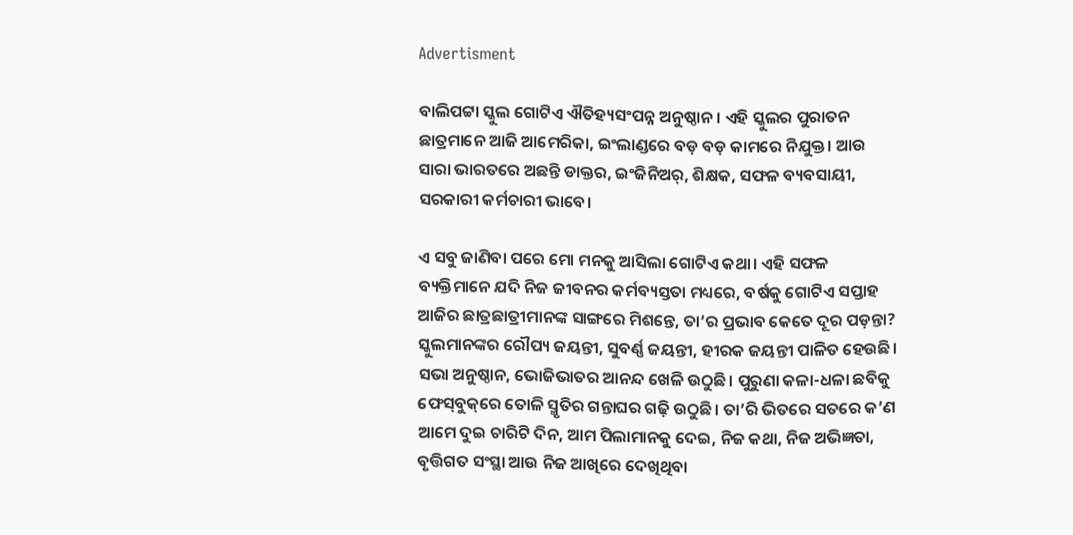Advertisment

ବାଲିପଟ୍ଟା ସ୍କୁଲ ଗୋଟିଏ ଐତିହ୍ୟସଂପନ୍ନ ଅନୁଷ୍ଠାନ। ଏହି ସ୍କୁଲର ପୁରାତନ ଛାତ୍ରମାନେ ଆଜି ଆମେରିକା, ଇଂଲାଣ୍ଡରେ ବଡ଼ ବଡ଼ କାମରେ ନିଯୁକ୍ତ। ଆଉ ସାରା ଭାରତରେ ଅଛନ୍ତି ଡାକ୍ତର, ଇଂଜିନିଅର୍, ଶିକ୍ଷକ, ସଫଳ ବ୍ୟବସାୟୀ, ସରକାରୀ କର୍ମଚାରୀ ଭାବେ।

ଏ ସବୁ ଜାଣିବା ପରେ ମୋ ମନକୁ ଆସିଲା ଗୋଟିଏ କଥା। ଏହି ସଫଳ ବ୍ୟକ୍ତିମାନେ ଯଦି ନିଜ ଜୀବନର କର୍ମବ୍ୟସ୍ତତା ମଧ୍ୟରେ, ବର୍ଷକୁ ଗୋଟିଏ ସପ୍ତାହ ଆଜିର ଛାତ୍ରଛାତ୍ରୀମାନଙ୍କ ସାଙ୍ଗରେ ମିଶନ୍ତେ, ତା’ର ପ୍ରଭାବ କେତେ ଦୂର ପଡ଼ନ୍ତା? ସ୍କୁଲମାନଙ୍କର ରୌପ୍ୟ ଜୟନ୍ତୀ, ସୁବର୍ଣ୍ଣ ଜୟନ୍ତୀ, ହୀରକ ଜୟନ୍ତୀ ପାଳିତ ହେଉଛି। ସଭା ଅନୁଷ୍ଠାନ, ଭୋଜିଭାତର ଆନନ୍ଦ ଖେଳି ଉଠୁଛି। ପୁରୁଣା କଳା-ଧଳା ଛବିକୁ ଫେସ୍‌ବୁକ୍‌ରେ ତୋଳି ସ୍ମୃତିର ଗନ୍ତାଘର ଗଢ଼ି ଉଠୁଛି। ତା’ରି ଭିତରେ ସତରେ କ’ଣ ଆମେ ଦୁଇ ଚାରିଟି ଦିନ, ଆମ ପିଲାମାନକୁ ଦେଇ, ନିଜ କଥା, ନିଜ ଅଭିଜ୍ଞତା, ବୃତ୍ତିଗତ ସଂସ୍ଥା ଆଉ ନିଜ ଆଖିରେ ଦେଖିଥିବା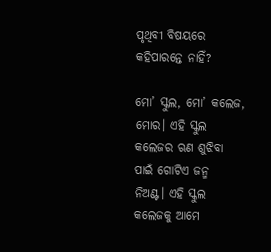ପୃଥିବୀ ବିଷୟରେ କହିପାରନ୍ତେ ନାହିଁ?

ମୋ’ ସ୍କୁଲ, ମୋ’ କଲେଜ, ମୋର। ଏହି ସ୍କୁଲ କଲେଜର ଋଣ ଶୁଝିବା ପାଇଁ ଗୋଟିଏ ଜନ୍ମ ନିଅଣ୍ଟ। ଏହି ସ୍କୁଲ କଲେଜକୁ ଆମେ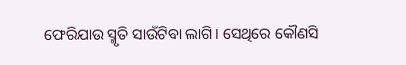ଫେରିଯାଉ ସ୍ମୃତି ସାଉଁଟିବା ଲାଗି। ସେଥିରେ କୌଣସି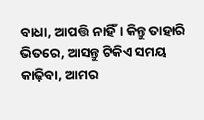ବାଧା, ଆପତ୍ତି ନାହିଁ। କିନ୍ତୁ ତାହାରି ଭିତରେ, ଆସନ୍ତୁ ଟିକିଏ ସମୟ କାଢ଼ିବା, ଆମର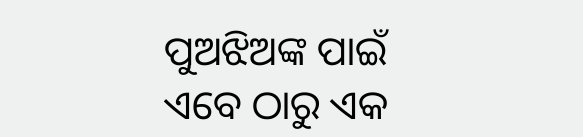ପୁଅଝିଅଙ୍କ ପାଇଁ ଏବେ ଠାରୁ ଏକ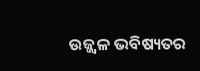ଉଜ୍ଜ୍ବଳ ଭବିଷ୍ୟତର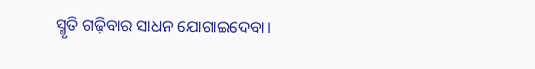ସ୍ମୃତି ଗଢ଼ିବାର ସାଧନ ଯୋଗାଇଦେବା।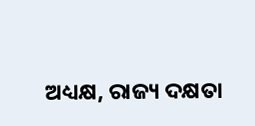ଅଧ୍ୟକ୍ଷ, ରାଜ୍ୟ ଦକ୍ଷତା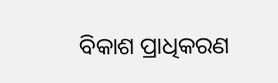ବିକାଶ ପ୍ରାଧିକରଣ